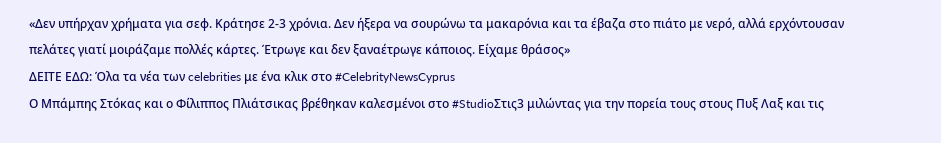«Δεν υπήρχαν χρήματα για σεφ. Κράτησε 2-3 χρόνια. Δεν ήξερα να σουρώνω τα μακαρόνια και τα έβαζα στο πιάτο με νερό, αλλά ερχόντουσαν πελάτες γιατί μοιράζαμε πολλές κάρτες. Έτρωγε και δεν ξαναέτρωγε κάποιος. Είχαμε θράσος»
ΔΕΙΤΕ ΕΔΩ: Όλα τα νέα των celebrities με ένα κλικ στο #CelebrityNewsCyprus
Ο Μπάμπης Στόκας και ο Φίλιππος Πλιάτσικας βρέθηκαν καλεσμένοι στο #StudioΣτις3 μιλώντας για την πορεία τους στους Πυξ Λαξ και τις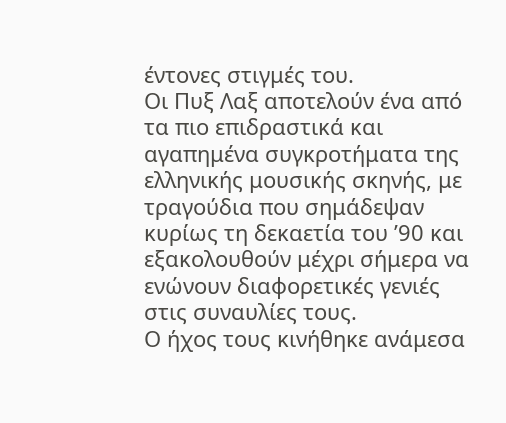έντονες στιγμές του.
Οι Πυξ Λαξ αποτελούν ένα από τα πιο επιδραστικά και αγαπημένα συγκροτήματα της ελληνικής μουσικής σκηνής, με τραγούδια που σημάδεψαν κυρίως τη δεκαετία του ’90 και εξακολουθούν μέχρι σήμερα να ενώνουν διαφορετικές γενιές στις συναυλίες τους.
Ο ήχος τους κινήθηκε ανάμεσα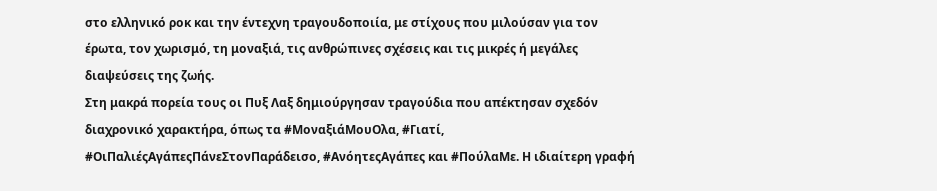στο ελληνικό ροκ και την έντεχνη τραγουδοποιία, με στίχους που μιλούσαν για τον έρωτα, τον χωρισμό, τη μοναξιά, τις ανθρώπινες σχέσεις και τις μικρές ή μεγάλες διαψεύσεις της ζωής.
Στη μακρά πορεία τους οι Πυξ Λαξ δημιούργησαν τραγούδια που απέκτησαν σχεδόν διαχρονικό χαρακτήρα, όπως τα #ΜοναξιάΜουΟλα, #Γιατί, #ΟιΠαλιέςΑγάπεςΠάνεΣτονΠαράδεισο, #ΑνόητεςΑγάπες και #ΠούλαΜε. Η ιδιαίτερη γραφή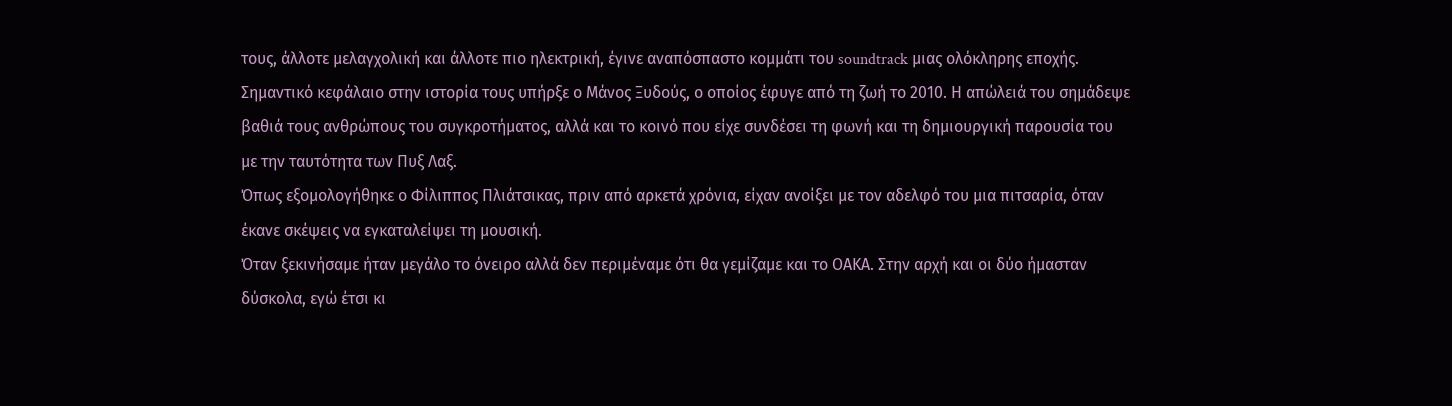τους, άλλοτε μελαγχολική και άλλοτε πιο ηλεκτρική, έγινε αναπόσπαστο κομμάτι του soundtrack μιας ολόκληρης εποχής.
Σημαντικό κεφάλαιο στην ιστορία τους υπήρξε ο Μάνος Ξυδούς, ο οποίος έφυγε από τη ζωή το 2010. Η απώλειά του σημάδεψε βαθιά τους ανθρώπους του συγκροτήματος, αλλά και το κοινό που είχε συνδέσει τη φωνή και τη δημιουργική παρουσία του με την ταυτότητα των Πυξ Λαξ.
Όπως εξομολογήθηκε ο Φίλιππος Πλιάτσικας, πριν από αρκετά χρόνια, είχαν ανοίξει με τον αδελφό του μια πιτσαρία, όταν έκανε σκέψεις να εγκαταλείψει τη μουσική.
Όταν ξεκινήσαμε ήταν μεγάλο το όνειρο αλλά δεν περιμέναμε ότι θα γεμίζαμε και το ΟΑΚΑ. Στην αρχή και οι δύο ήμασταν δύσκολα, εγώ έτσι κι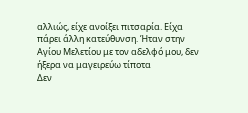αλλιώς, είχε ανοίξει πιτσαρία. Είχα πάρει άλλη κατεύθυνση. Ήταν στην Αγίου Μελετίου με τον αδελφό μου, δεν ήξερα να μαγειρεύω τίποτα
Δεν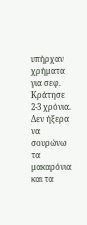υπήρχαν χρήματα για σεφ. Κράτησε 2-3 χρόνια. Δεν ήξερα να σουρώνω τα μακαρόνια και τα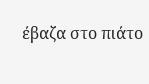έβαζα στο πιάτο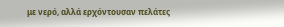με νερό, αλλά ερχόντουσαν πελάτες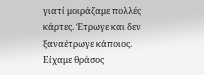γιατί μοιράζαμε πολλές κάρτες. Έτρωγε και δεν ξαναέτρωγε κάποιος. Είχαμε θράσος